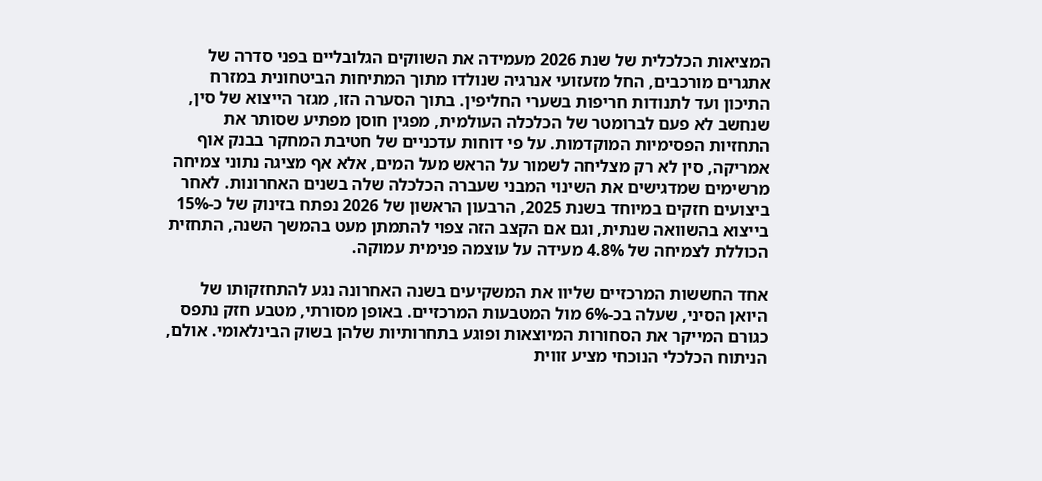המציאות הכלכלית של שנת 2026 מעמידה את השווקים הגלובליים בפני סדרה של אתגרים מורכבים, החל מזעזועי אנרגיה שנולדו מתוך המתיחות הביטחונית במזרח התיכון ועד לתנודות חריפות בשערי החליפין. בתוך הסערה הזו, מגזר הייצוא של סין, שנחשב לא פעם לברומטר של הכלכלה העולמית, מפגין חוסן מפתיע שסותר את התחזיות הפסימיות המוקדמות. על פי דוחות עדכניים של חטיבת המחקר בבנק אוף אמריקה, סין לא רק מצליחה לשמור על הראש מעל המים, אלא אף מציגה נתוני צמיחה מרשימים שמדגישים את השינוי המבני שעברה הכלכלה שלה בשנים האחרונות. לאחר ביצועים חזקים במיוחד בשנת 2025, הרבעון הראשון של 2026 נפתח בזינוק של כ-15% בייצוא בהשוואה שנתית, וגם אם הקצב הזה צפוי להתמתן מעט בהמשך השנה, התחזית הכוללת לצמיחה של 4.8% מעידה על עוצמה פנימית עמוקה.

אחד החששות המרכזיים שליוו את המשקיעים בשנה האחרונה נגע להתחזקותו של היואן הסיני, שעלה בכ-6% מול המטבעות המרכזיים. באופן מסורתי, מטבע חזק נתפס כגורם המייקר את הסחורות המיוצאות ופוגע בתחרותיות שלהן בשוק הבינלאומי. אולם, הניתוח הכלכלי הנוכחי מציע זווית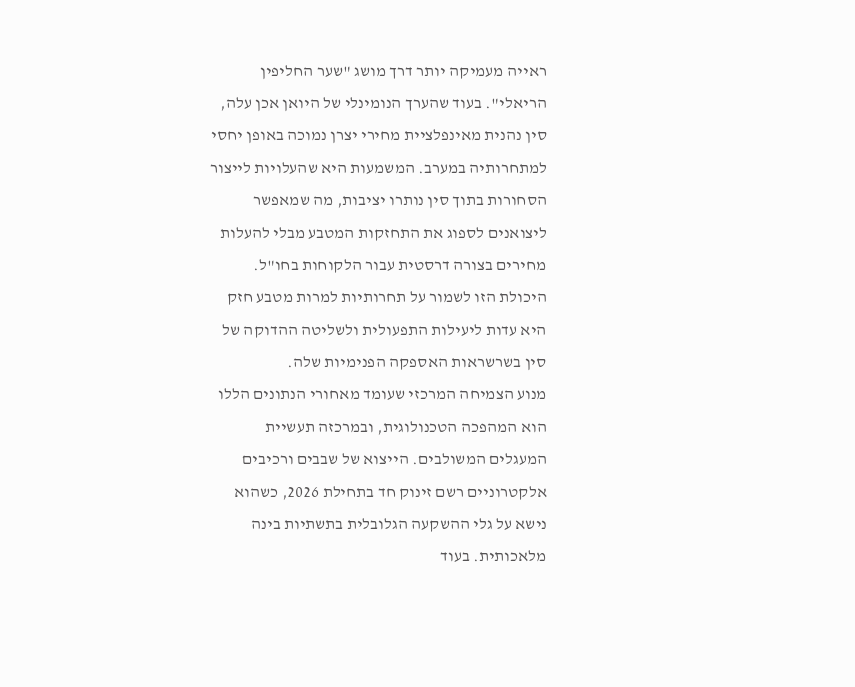ראייה מעמיקה יותר דרך מושג "שער החליפין הריאלי". בעוד שהערך הנומינלי של היואן אכן עלה, סין נהנית מאינפלציית מחירי יצרן נמוכה באופן יחסי למתחרותיה במערב. המשמעות היא שהעלויות לייצור הסחורות בתוך סין נותרו יציבות, מה שמאפשר ליצואנים לספוג את התחזקות המטבע מבלי להעלות מחירים בצורה דרסטית עבור הלקוחות בחו"ל. היכולת הזו לשמור על תחרותיות למרות מטבע חזק היא עדות ליעילות התפעולית ולשליטה ההדוקה של סין בשרשראות האספקה הפנימיות שלה.
מנוע הצמיחה המרכזי שעומד מאחורי הנתונים הללו הוא המהפכה הטכנולוגית, ובמרכזה תעשיית המעגלים המשולבים. הייצוא של שבבים ורכיבים אלקטרוניים רשם זינוק חד בתחילת 2026, כשהוא נישא על גלי ההשקעה הגלובלית בתשתיות בינה מלאכותית. בעוד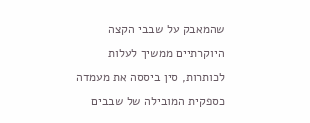שהמאבק על שבבי הקצה היוקרתיים ממשיך לעלות לכותרות, סין ביססה את מעמדה כספקית המובילה של שבבים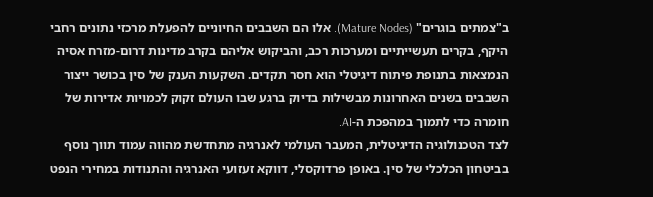ב"צמתים בוגרים" (Mature Nodes). אלו הם השבבים החיוניים להפעלת מרכזי נתונים רחבי היקף, בקרים תעשייתיים ומערכות רכב, והביקוש אליהם בקרב מדינות דרום-מזרח אסיה הנמצאות בתנופת פיתוח דיגיטלי הוא חסר תקדים. השקעות הענק של סין בכושר ייצור השבבים בשנים האחרונות מבשילות בדיוק ברגע שבו העולם זקוק לכמויות אדירות של חומרה כדי לתמוך במהפכת ה-AI.
לצד הטכנולוגיה הדיגיטלית, המעבר העולמי לאנרגיה מתחדשת מהווה עמוד תווך נוסף בביטחון הכלכלי של סין. באופן פרדוקסלי, דווקא זעזועי האנרגיה והתנודות במחירי הנפט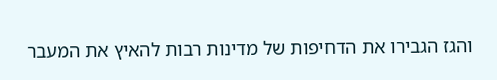והגז הגבירו את הדחיפות של מדינות רבות להאיץ את המעבר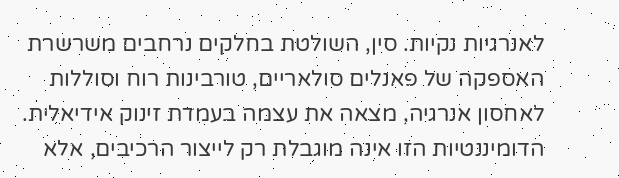לאנרגיות נקיות. סין, השולטת בחלקים נרחבים משרשרת האספקה של פאנלים סולאריים, טורבינות רוח וסוללות לאחסון אנרגיה, מצאה את עצמה בעמדת זינוק אידיאלית. הדומיננטיות הזו אינה מוגבלת רק לייצור הרכיבים, אלא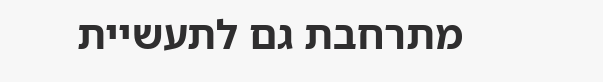מתרחבת גם לתעשיית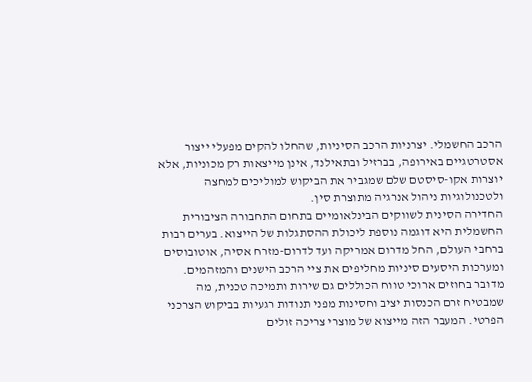הרכב החשמלי. יצרניות הרכב הסיניות, שהחלו להקים מפעלי ייצור אסטרטגיים באירופה, בברזיל ובתאילנד, אינן מייצאות רק מכוניות, אלא יוצרות אקו-סיסטם שלם שמגביר את הביקוש למוליכים למחצה ולטכנולוגיות ניהול אנרגיה מתוצרת סין.
החדירה הסינית לשווקים הבינלאומיים בתחום התחבורה הציבורית החשמלית היא דוגמה נוספת ליכולת ההסתגלות של הייצוא. בערים רבות ברחבי העולם, החל מדרום אמריקה ועד לדרום-מזרח אסיה, אוטובוסים ומערכות היסעים סיניות מחליפים את ציי הרכב הישנים והמזהמים. מדובר בחוזים ארוכי טווח הכוללים גם שירות ותמיכה טכנית, מה שמבטיח זרם הכנסות יציב וחסינות מפני תנודות רגעיות בביקוש הצרכני הפרטי. המעבר הזה מייצוא של מוצרי צריכה זולים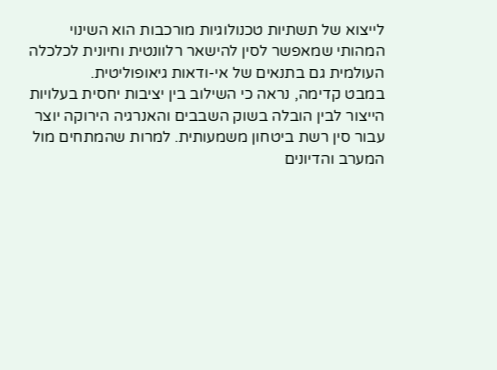לייצוא של תשתיות טכנולוגיות מורכבות הוא השינוי המהותי שמאפשר לסין להישאר רלוונטית וחיונית לכלכלה העולמית גם בתנאים של אי-ודאות גיאופוליטית.
במבט קדימה, נראה כי השילוב בין יציבות יחסית בעלויות הייצור לבין הובלה בשוק השבבים והאנרגיה הירוקה יוצר עבור סין רשת ביטחון משמעותית. למרות שהמתחים מול המערב והדיונים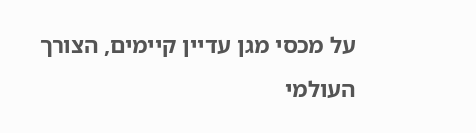על מכסי מגן עדיין קיימים, הצורך העולמי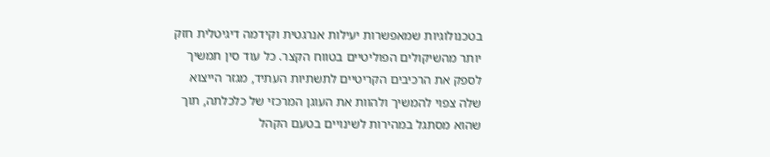בטכנולוגיות שמאפשרות יעילות אנרגטית וקידמה דיגיטלית חזק יותר מהשיקולים הפוליטיים בטווח הקצר. כל עוד סין תמשיך לספק את הרכיבים הקריטיים לתשתיות העתיד, מגזר הייצוא שלה צפוי להמשיך ולהוות את העוגן המרכזי של כלכלתה, תוך שהוא מסתגל במהירות לשינויים בטעם הקהל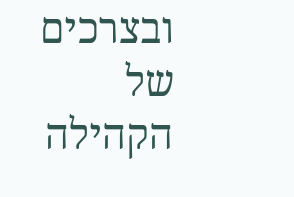ובצרכים של הקהילה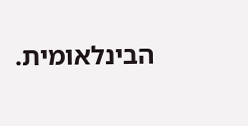הבינלאומית.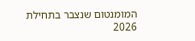המומנטום שנצבר בתחילת 2026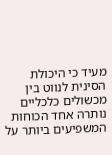מעיד כי היכולת הסינית לנווט בין מכשולים כלכליים נותרה אחד הכוחות המשפיעים ביותר על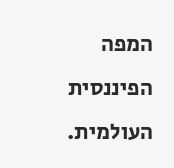המפה הפיננסית העולמית.